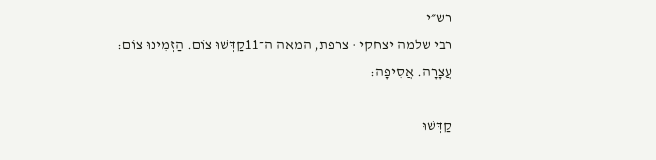רש״י
רבי שלמה יצחקי · צרפת, המאה ה־11קַדְּשׁוּ צוֹם. הַזְמִינוּ צוֹם:
עֲצָרָה. אֲסִיפָה:

קַדְּשׁוּ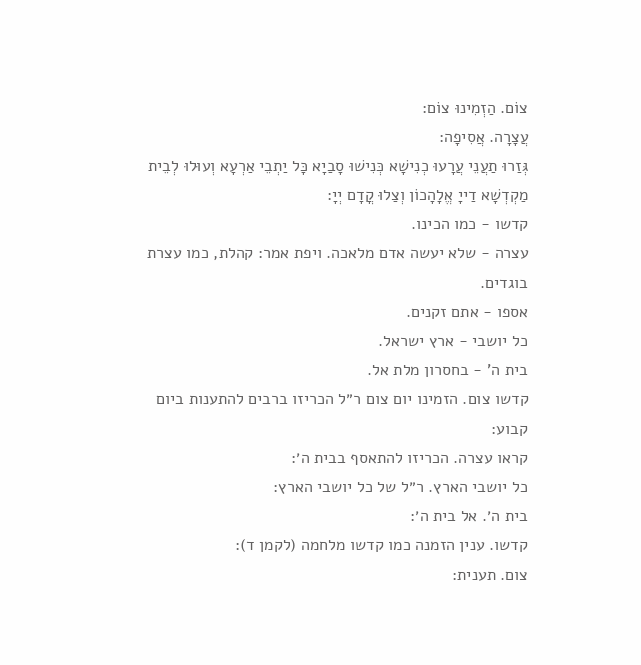צוֹם. הַזְמִינוּ צוֹם:
עֲצָרָה. אֲסִיפָה:
גְּזַרוּ תַעֲנֵי עֲרָעוּ כְנִישָׁא כְּנִישׁוּ סָבַיָא כָּל יַתְבֵי אַרְעָא וְעוּלוּ לְבֵית מַקְדְשָׁא דַייָ אֱלָהָכוֹן וְצַלוּ קֳדָם יְיָ:
קדשו - כמו הכינו.
עצרה - שלא יעשה אדם מלאכה. ויפת אמר: קהלת, כמו עצרת בוגדים.
אספו - אתם זקנים.
כל יושבי - ארץ ישראל.
בית ה' - בחסרון מלת אל.
קדשו צום. הזמינו יום צום ר״ל הכריזו ברבים להתענות ביום קבוע:
קראו עצרה. הכריזו להתאסף בבית ה׳:
כל יושבי הארץ. ר״ל של כל יושבי הארץ:
בית ה׳. אל בית ה׳:
קדשו. ענין הזמנה כמו קדשו מלחמה (לקמן ד):
צום. תענית: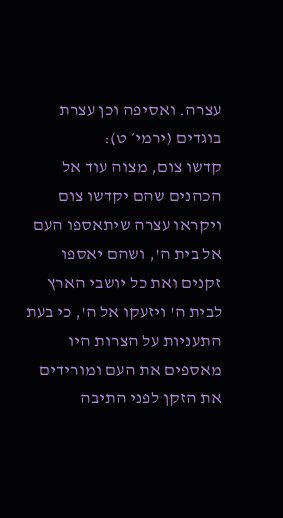עצרה. ואסיפה וכן עצרת בוגדים (ירמי׳ ט):
קדשו צום, מצוה עוד אל הכהנים שהם יקדשו צום ויקראו עצרה שיתאספו העם אל בית ה', ושהם יאספו זקנים ואת כל יושבי הארץ לבית ה' ויזעקו אל ה', כי בעת התעניות על הצרות היו מאספים את העם ומורידים את הזקן לפני התיבה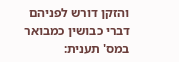והזקן דורש לפניהם דברי כבושין כמבואר במס' תענית: